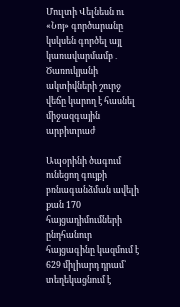Մուլտի Վելնեսն ու «Նոյ» գործարանը կսկսեն գործել այլ կառավարմամբ․ Ծառուկյանի ակտիվների շուրջ վեճը կարող է հասնել միջազգային արբիտրաժ

Ապօրինի ծագում ունեցող գույքի բռնագանձման ավելի քան 170 հայցադիմումների ընդհանուր հայցագինը կազմում է 629 միլիարդ դրամ՝ տեղեկացնում է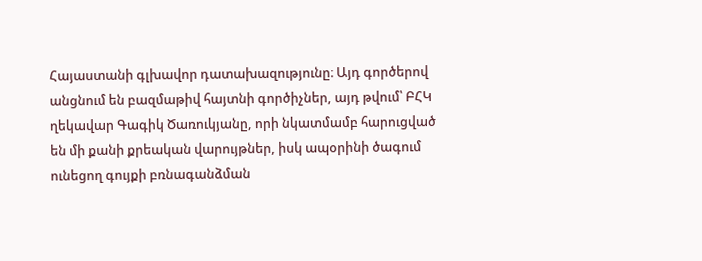Հայաստանի գլխավոր դատախազությունը։ Այդ գործերով անցնում են բազմաթիվ հայտնի գործիչներ, այդ թվում՝ ԲՀԿ ղեկավար Գագիկ Ծառուկյանը, որի նկատմամբ հարուցված են մի քանի քրեական վարույթներ, իսկ ապօրինի ծագում ունեցող գույքի բռնագանձման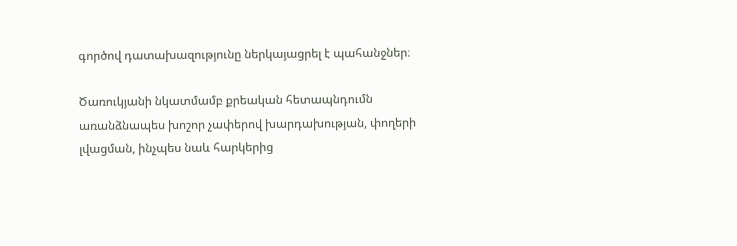գործով դատախազությունը ներկայացրել է պահանջներ։

Ծառուկյանի նկատմամբ քրեական հետապնդումն առանձնապես խոշոր չափերով խարդախության, փողերի լվացման, ինչպես նաև հարկերից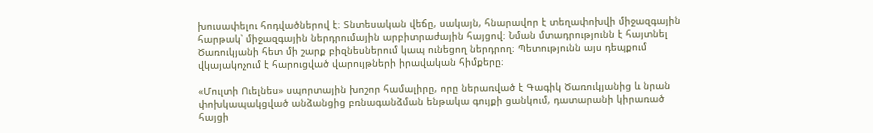խուսափելու հոդվածներով է։ Տնտեսական վեճը, սակայն, հնարավոր է տեղափոխվի միջազգային հարթակ՝ միջազգային ներդրումային արբիտրաժային հայցով։ Նման մտադրությունն է հայտնել Ծառուկյանի հետ մի շարք բիզնեսներում կապ ունեցող ներդրող։ Պետությունն այս դեպքում վկայակոչում է հարուցված վարույթների իրավական հիմքերը։

«Մուլտի Ուելնես» սպորտային խոշոր համալիրը, որը ներառված է Գագիկ Ծառուկյանից և նրան փոխկապակցված անձանցից բռնագանձման ենթակա գույքի ցանկում, դատարանի կիրառած հայցի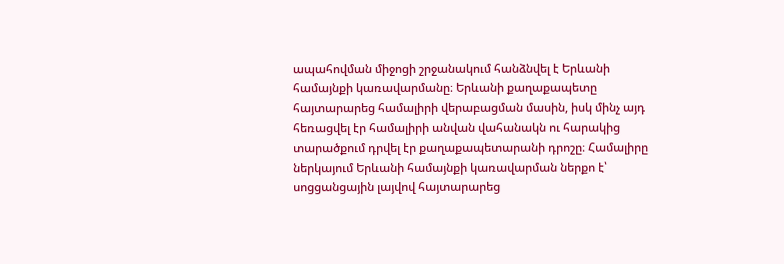ապահովման միջոցի շրջանակում հանձնվել է Երևանի համայնքի կառավարմանը։ Երևանի քաղաքապետը հայտարարեց համալիրի վերաբացման մասին, իսկ մինչ այդ հեռացվել էր համալիրի անվան վահանակն ու հարակից տարածքում դրվել էր քաղաքապետարանի դրոշը։ Համալիրը ներկայում Երևանի համայնքի կառավարման ներքո է՝ սոցցանցային լայվով հայտարարեց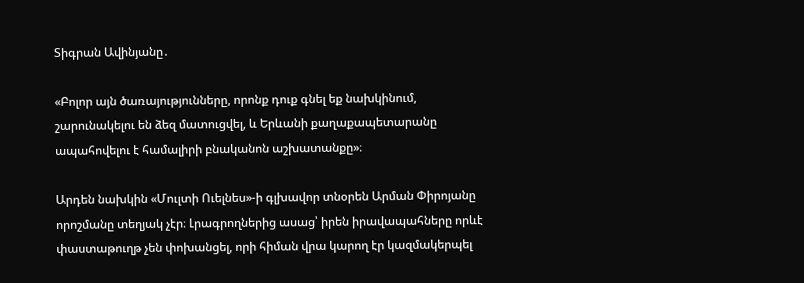Տիգրան Ավինյանը․

«Բոլոր այն ծառայությունները, որոնք դուք գնել եք նախկինում, շարունակելու են ձեզ մատուցվել, և Երևանի քաղաքապետարանը ապահովելու է համալիրի բնականոն աշխատանքը»։

Արդեն նախկին «Մուլտի Ուելնես»-ի գլխավոր տնօրեն Արման Փիրոյանը որոշմանը տեղյակ չէր։ Լրագրողներից ասաց՝ իրեն իրավապահները որևէ փաստաթուղթ չեն փոխանցել, որի հիման վրա կարող էր կազմակերպել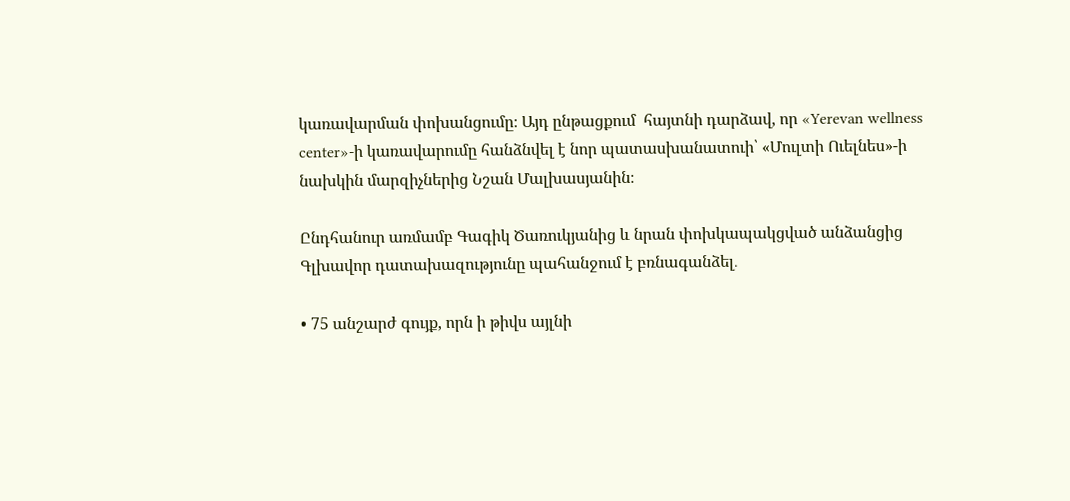կառավարման փոխանցումը։ Այդ ընթացքում  հայտնի դարձավ, որ «Yerevan wellness center»-ի կառավարումը հանձնվել է նոր պատասխանատուի՝ «Մուլտի Ուելնես»-ի նախկին մարզիչներից Նշան Մալխասյանին։

Ընդհանուր առմամբ Գագիկ Ծառուկյանից և նրան փոխկապակցված անձանցից Գլխավոր դատախազությունը պահանջում է բռնագանձել․

• 75 անշարժ գույք, որն ի թիվս այլնի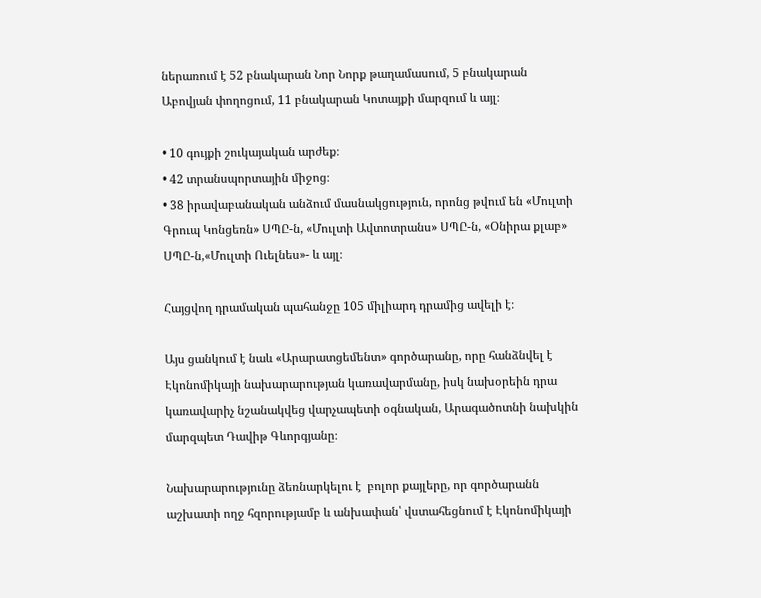ներառում է 52 բնակարան Նոր Նորք թաղամասում, 5 բնակարան Աբովյան փողոցում, 11 բնակարան Կոտայքի մարզում և այլ։

• 10 գույքի շուկայական արժեք։
• 42 տրանսպորտային միջոց։
• 38 իրավաբանական անձում մասնակցություն, որոնց թվում են «Մուլտի Գրուպ Կոնցեռն» ՍՊԸ-ն, «Մուլտի Ավտոտրանս» ՍՊԸ-ն, «Օնիրա քլաբ» ՍՊԸ-ն,«Մուլտի Ուելնես»- և այլ։

Հայցվող դրամական պահանջը 105 միլիարդ դրամից ավելի է։

Այս ցանկում է նաև «Արարատցեմենտ» գործարանը, որը հանձնվել է Էկոնոմիկայի նախարարության կառավարմանը, իսկ նախօրեին դրա կառավարիչ նշանակվեց վարչապետի օգնական, Արագածոտնի նախկին մարզպետ Դավիթ Գևորգյանը։

Նախարարությունը ձեռնարկելու է  բոլոր քայլերը, որ գործարանն աշխատի ողջ հզորությամբ և անխափան՝ վստահեցնում է Էկոնոմիկայի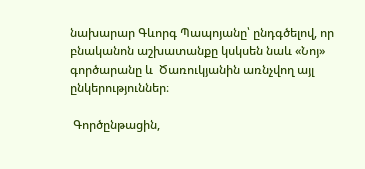նախարար Գևորգ Պապոյանը՝ ընդգծելով, որ բնականոն աշխատանքը կսկսեն նաև «Նոյ» գործարանը և  Ծառուկյանին առնչվող այլ ընկերություններ։

 Գործընթացին,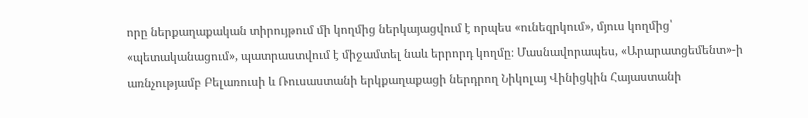որը ներքաղաքական տիրույթում մի կողմից ներկայացվում է որպես «ունեզրկում», մյուս կողմից՝ «պետականացում», պատրաստվում է միջամտել նաև երրորդ կողմը։ Մասնավորապես, «Արարատցեմենտ»-ի առնչությամբ Բելառուսի և Ռուսաստանի երկքաղաքացի ներդրող Նիկոլայ Վինիցկին Հայաստանի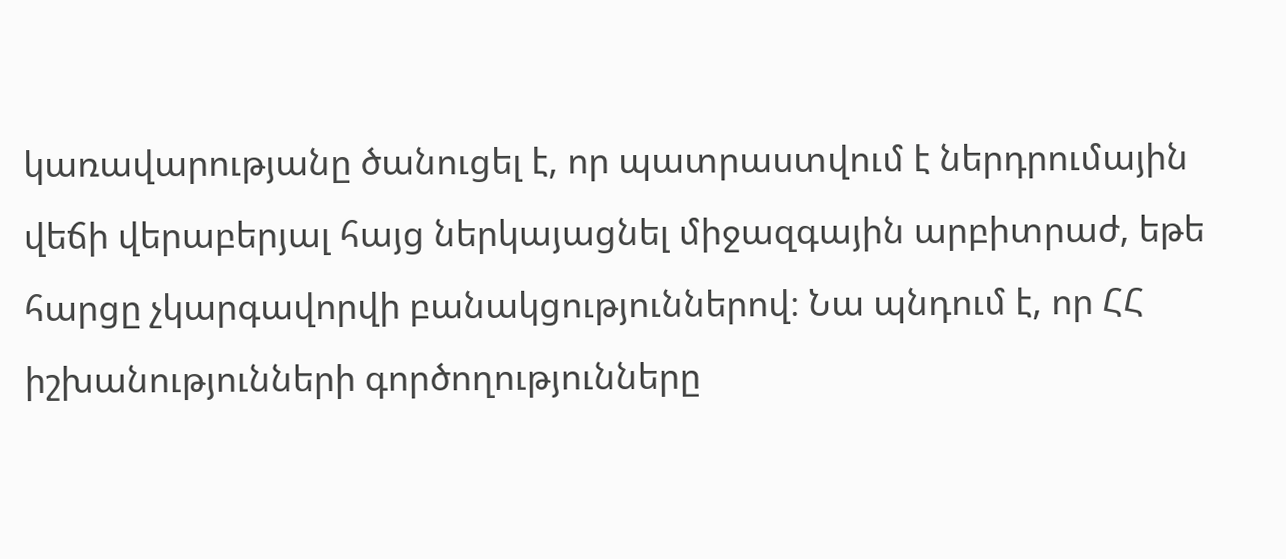կառավարությանը ծանուցել է, որ պատրաստվում է ներդրումային վեճի վերաբերյալ հայց ներկայացնել միջազգային արբիտրաժ, եթե հարցը չկարգավորվի բանակցություններով։ Նա պնդում է, որ ՀՀ իշխանությունների գործողությունները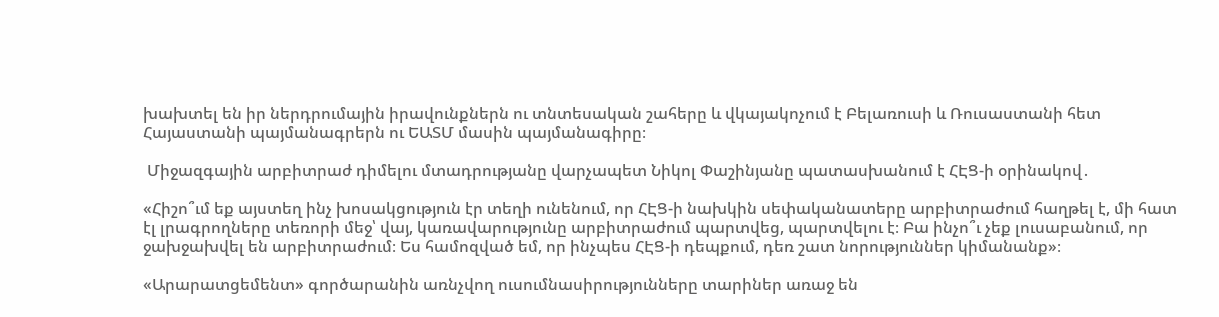խախտել են իր ներդրումային իրավունքներն ու տնտեսական շահերը և վկայակոչում է Բելառուսի և Ռուսաստանի հետ Հայաստանի պայմանագրերն ու ԵԱՏՄ մասին պայմանագիրը։

 Միջազգային արբիտրաժ դիմելու մտադրությանը վարչապետ Նիկոլ Փաշինյանը պատասխանում է ՀԷՑ-ի օրինակով․

«Հիշո՞ւմ եք այստեղ ինչ խոսակցություն էր տեղի ունենում, որ ՀԷՑ-ի նախկին սեփականատերը արբիտրաժում հաղթել է, մի հատ էլ լրագրողները տեռորի մեջ՝ վայ, կառավարությունը արբիտրաժում պարտվեց, պարտվելու է։ Բա ինչո՞ւ չեք լուսաբանում, որ ջախջախվել են արբիտրաժում։ Ես համոզված եմ, որ ինչպես ՀԷՑ-ի դեպքում, դեռ շատ նորություններ կիմանանք»։

«Արարատցեմենտ» գործարանին առնչվող ուսումնասիրությունները տարիներ առաջ են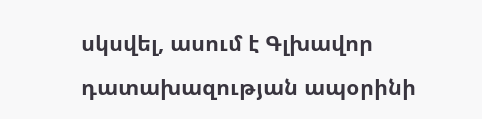սկսվել, ասում է Գլխավոր դատախազության ապօրինի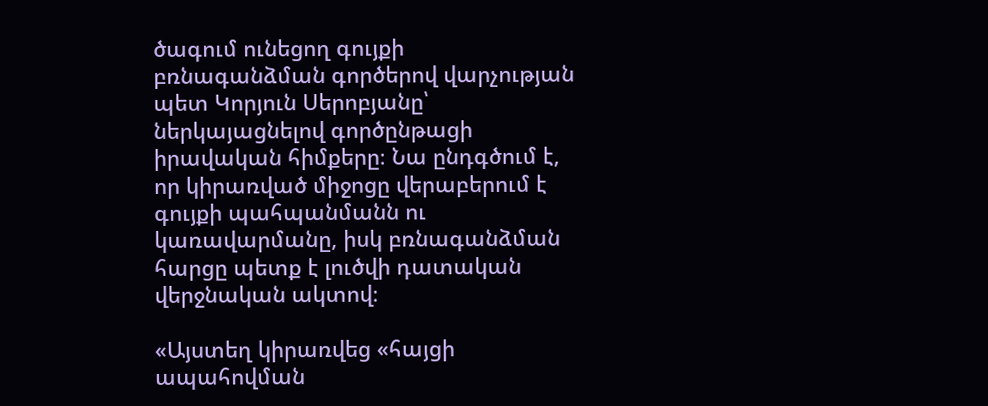ծագում ունեցող գույքի բռնագանձման գործերով վարչության պետ Կորյուն Սերոբյանը՝ ներկայացնելով գործընթացի իրավական հիմքերը։ Նա ընդգծում է, որ կիրառված միջոցը վերաբերում է գույքի պահպանմանն ու կառավարմանը, իսկ բռնագանձման հարցը պետք է լուծվի դատական վերջնական ակտով։

«Այստեղ կիրառվեց «հայցի ապահովման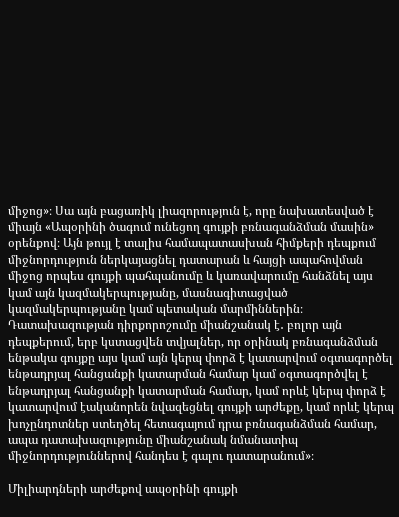միջոց»։ Սա այն բացառիկ լիազորություն է, որը նախատեսված է միայն «Ապօրինի ծագում ունեցող գույքի բռնագանձման մասին» օրենքով։ Այն թույլ է տալիս համապատասխան հիմքերի դեպքում միջնորդություն ներկայացնել դատարան և հայցի ապահովման միջոց որպես գույքի պահպանումը և կառավարումը հանձնել այս կամ այն կազմակերպությանը, մասնագիտացված կազմակերպությանը կամ պետական մարմիններին։ Դատախազության դիրքորոշումը միանշանակ է․ բոլոր այն դեպքերում, երբ կստացվեն տվյալներ, որ օրինակ բռնագանձման ենթակա գույքը այս կամ այն կերպ փորձ է կատարվում օգտագործել ենթադրյալ հանցանքի կատարման համար կամ օգտագործվել է ենթադրյալ հանցանքի կատարման համար, կամ որևէ կերպ փորձ է կատարվում էականորեն նվազեցնել գույքի արժեքը, կամ որևէ կերպ խոչընդոտներ ստեղծել հետագայում դրա բռնագանձման համար, ապա դատախազությունը միանշանակ նմանատիպ միջնորդություններով հանդես է գալու դատարանում»։

Միլիարդների արժեքով ապօրինի գույքի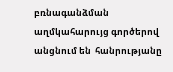բռնագանձման աղմկահարույց գործերով անցնում են  հանրությանը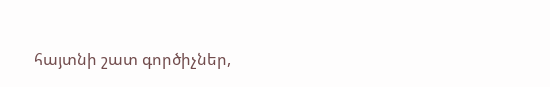հայտնի շատ գործիչներ,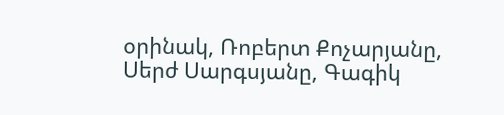օրինակ, Ռոբերտ Քոչարյանը, Սերժ Սարգսյանը, Գագիկ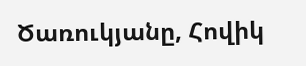Ծառուկյանը, Հովիկ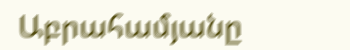Աբրահամյանը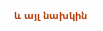և այլ նախկին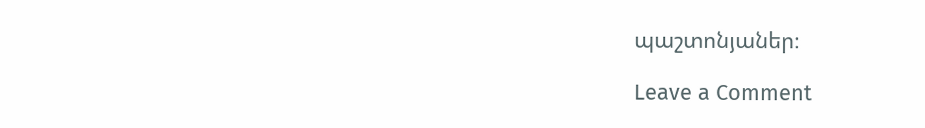պաշտոնյաներ։

Leave a Comment